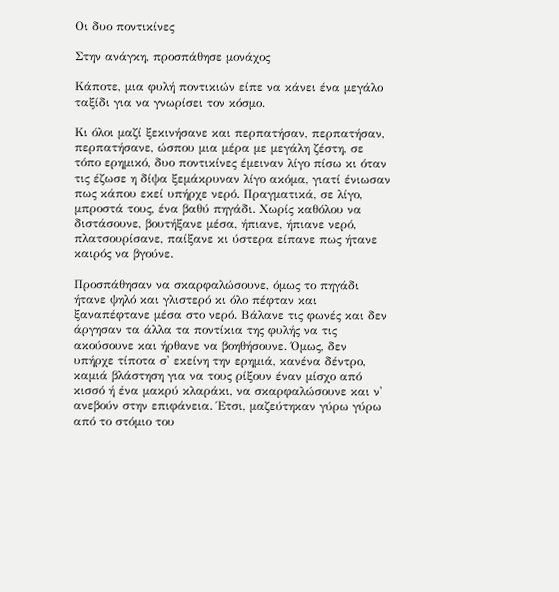Οι δυο ποντικίνες

Στην ανάγκη, προσπάθησε μονάχος

Κάποτε, μια φυλή ποντικιών είπε να κάνει ένα μεγάλο ταξίδι για να γνωρίσει τον κόσμο.

Κι όλοι μαζί ξεκινήσανε και περπατήσαν, περπατήσαν, περπατήσανε, ώσπου μια μέρα με μεγάλη ζέστη, σε τόπο ερημικό, δυο ποντικίνες έμειναν λίγο πίσω κι όταν τις έζωσε η δίψα ξεμάκρυναν λίγο ακόμα, γιατί ένιωσαν πως κάπου εκεί υπήρχε νερό. Πραγματικά, σε λίγο, μπροστά τους, ένα βαθύ πηγάδι. Χωρίς καθόλου να διστάσουνε, βουτήξανε μέσα, ήπιανε, ήπιανε νερό, πλατσουρίσανε, παίξανε κι ύστερα είπανε πως ήτανε καιρός να βγούνε.

Προσπάθησαν να σκαρφαλώσουνε, όμως το πηγάδι ήτανε ψηλό και γλιστερό κι όλο πέφταν και ξαναπέφτανε μέσα στο νερό. Βάλανε τις φωνές και δεν άργησαν τα άλλα τα ποντίκια της φυλής να τις ακούσουνε και ήρθανε να βοηθήσουνε. Όμως, δεν υπήρχε τίποτα σ' εκείνη την ερημιά, κανένα δέντρο, καμιά βλάστηση για να τους ρίξουν έναν μίσχο από κισσό ή ένα μακρύ κλαράκι, να σκαρφαλώσουνε και ν' ανεβούν στην επιφάνεια. Έτσι, μαζεύτηκαν γύρω γύρω από το στόμιο του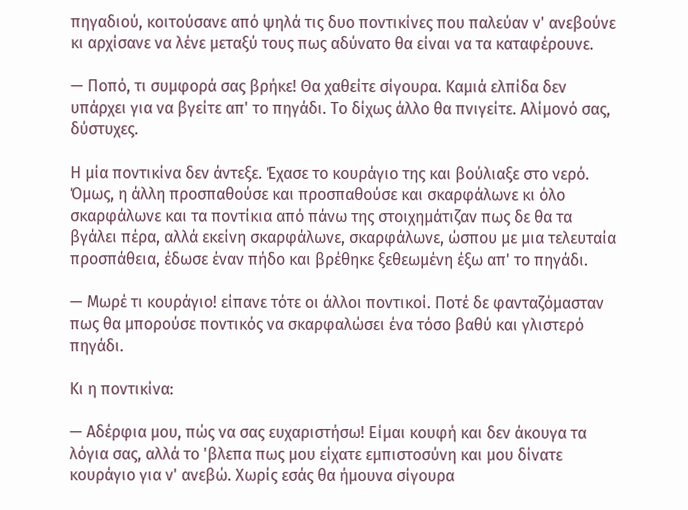πηγαδιού, κοιτούσανε από ψηλά τις δυο ποντικίνες που παλεύαν ν' ανεβούνε κι αρχίσανε να λένε μεταξύ τους πως αδύνατο θα είναι να τα καταφέρουνε.

— Ποπό, τι συμφορά σας βρήκε! Θα χαθείτε σίγουρα. Καμιά ελπίδα δεν υπάρχει για να βγείτε απ' το πηγάδι. Το δίχως άλλο θα πνιγείτε. Αλίμονό σας, δύστυχες.

Η μία ποντικίνα δεν άντεξε. Έχασε το κουράγιο της και βούλιαξε στο νερό. Όμως, η άλλη προσπαθούσε και προσπαθούσε και σκαρφάλωνε κι όλο σκαρφάλωνε και τα ποντίκια από πάνω της στοιχημάτιζαν πως δε θα τα βγάλει πέρα, αλλά εκείνη σκαρφάλωνε, σκαρφάλωνε, ώσπου με μια τελευταία προσπάθεια, έδωσε έναν πήδο και βρέθηκε ξεθεωμένη έξω απ' το πηγάδι.

— Μωρέ τι κουράγιο! είπανε τότε οι άλλοι ποντικοί. Ποτέ δε φανταζόμασταν πως θα μπορούσε ποντικός να σκαρφαλώσει ένα τόσο βαθύ και γλιστερό πηγάδι.

Κι η ποντικίνα:

— Αδέρφια μου, πώς να σας ευχαριστήσω! Είμαι κουφή και δεν άκουγα τα λόγια σας, αλλά το 'βλεπα πως μου είχατε εμπιστοσύνη και μου δίνατε κουράγιο για ν' ανεβώ. Χωρίς εσάς θα ήμουνα σίγουρα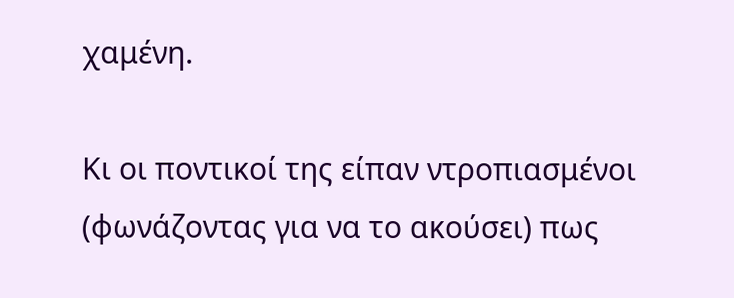χαμένη.

Κι οι ποντικοί της είπαν ντροπιασμένοι (φωνάζοντας για να το ακούσει) πως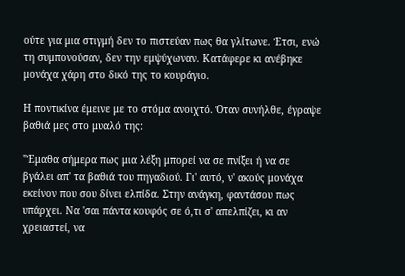ούτε για μια στιγμή δεν το πιστεύαν πως θα γλίτωνε. Έτσι, ενώ τη συμπονούσαν, δεν την εμψύχωναν. Κατάφερε κι ανέβηκε μονάχα χάρη στο δικό της το κουράγιο.

Η ποντικίνα έμεινε με το στόμα ανοιχτό. Όταν συνήλθε, έγραψε βαθιά μες στο μυαλό της:

"Έμαθα σήμερα πως μια λέξη μπορεί να σε πνίξει ή να σε βγάλει απ' τα βαθιά του πηγαδιού. Γι' αυτό, ν' ακούς μονάχα εκείνον που σου δίνει ελπίδα. Στην ανάγκη, φαντάσου πως υπάρχει. Να 'σαι πάντα κουφός σε ό,τι σ' απελπίζει, κι αν χρειαστεί, να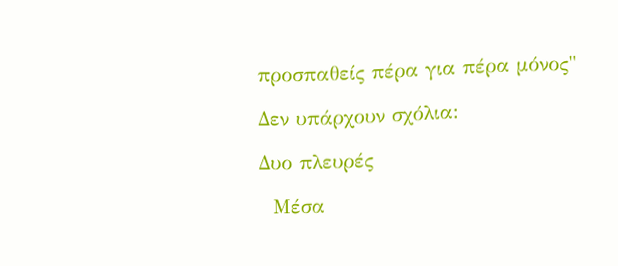προσπαθείς πέρα για πέρα μόνος"

Δεν υπάρχουν σχόλια:

Δυο πλευρές

  Μέσα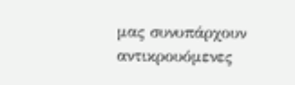μας συνυπάρχουν αντικρουόμενες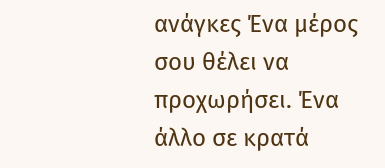ανάγκες Ένα μέρος σου θέλει να προχωρήσει. Ένα άλλο σε κρατά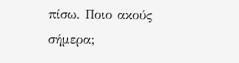πίσω. Ποιο ακούς σήμερα;